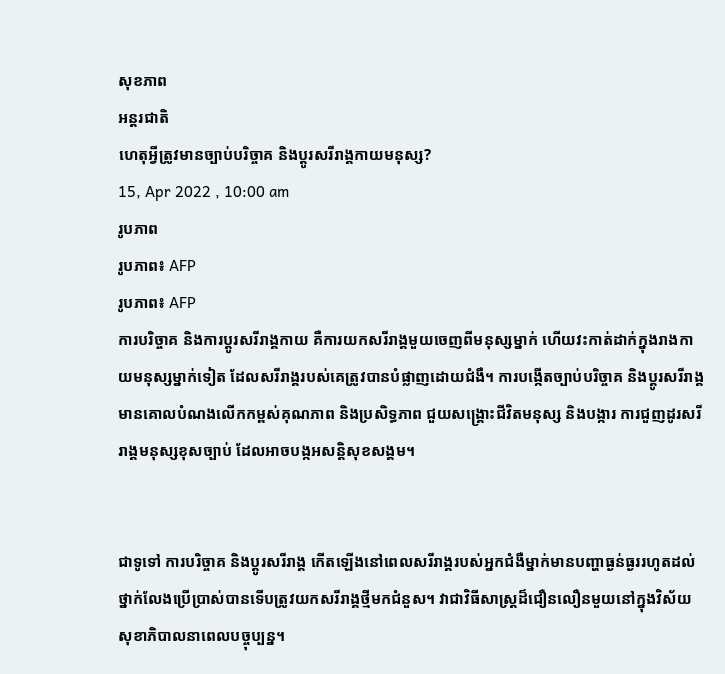សុខភាព
អន្តរជាតិ
ហេតុអ្វីត្រូវមានច្បាប់បរិច្ចាគ និងប្តូរសរីរាង្គកាយមនុស្ស?
15, Apr 2022 , 10:00 am
រូបភាព
រូបភាព៖ AFP
រូបភាព៖ AFP
ការបរិច្ចាគ និងការប្តូរសរីរាង្គកាយ គឺការយកសរីរាង្គមួយចេញពីមនុស្សម្នាក់ ហើយវះកាត់ដាក់ក្នុងរាងកាយមនុស្សម្នាក់ទៀត ដែលសរីរាង្គរបស់គេត្រូវបានបំផ្លាញដោយជំងឺ។ ការបង្កើតច្បាប់បរិច្ចាគ និងប្តូរសរីរាង្គ មានគោលបំណងលើកកម្ពស់គុណភាព និងប្រសិទ្ធភាព ជួយសង្គ្រោះជីវិតមនុស្ស និងបង្ការ ការជួញដូរសរីរាង្គមនុស្សខុសច្បាប់ ដែលអាចបង្កអសន្តិសុខសង្គម។


ជាទូទៅ ការបរិច្ចាគ និងប្ដូរសរីរាង្គ កើតឡើងនៅពេលសរីរាង្គរបស់អ្នកជំងឺម្នាក់មានបញ្ហាធ្ងន់ធ្ងររហូតដល់ថ្នាក់លែងប្រើប្រាស់បានទើបត្រូវយកសរីរាង្គថ្មីមកជំនួស។ វាជាវិធីសាស្ត្រដ៏ជឿនលឿនមួយនៅក្នុងវិស័យសុខាភិបាលនាពេលបច្ចុប្បន្ន។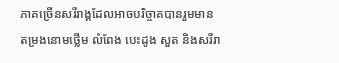ភាគច្រើនសរីរាង្គដែលអាចបរិច្ចាគបានរួមមាន តម្រងនោមថ្លើម លំពែង បេះដូង សួត និងសរីរា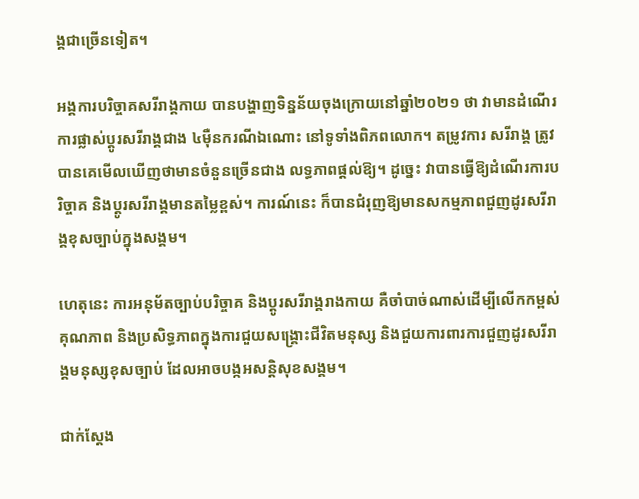ង្គជាច្រើនទៀត។

អង្គការបរិច្ចាគសរីរាង្គកាយ បានបង្ហាញទិន្នន័យចុងក្រោយនៅឆ្នាំ២០២១ ថា វាមានដំណើរការផ្លាស់ប្តូរសរីរាង្គជាង ៤ម៉ឺនករណីឯណោះ នៅទូទាំងពិភពលោក។ តម្រូវការ សរីរាង្គ ត្រូវបានគេមើលឃើញថាមានចំនួនច្រើនជាង លទ្ធភាពផ្តល់ឱ្យ។ ដូច្នេះ វាបានធ្វើឱ្យដំណើរការបរិច្ចាគ និងប្ដូរសរីរាង្គមានតម្លៃខ្ពស់។ ការណ៍នេះ ក៏បានជំរុញឱ្យមានសកម្មភាពជួញដូរសរីរាង្គខុសច្បាប់ក្នុងសង្គម។

ហេតុនេះ ការអនុម័តច្បាប់បរិច្ចាគ និងប្តូរសរីរាង្គរាងកាយ គឺចាំបាច់ណាស់ដើម្បីលើកកម្ពស់គុណភាព និងប្រសិទ្ធភាពក្នុងការជួយសង្គ្រោះជីវិតមនុស្ស និងជួយការពារការជួញដូរសរីរាង្គមនុស្សខុសច្បាប់ ដែលអាចបង្កអសន្តិសុខសង្គម។

ជាក់ស្ដែង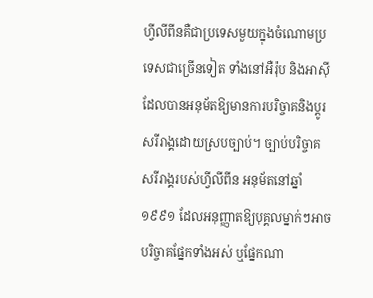ហ្វីលីពីនគឺជាប្រទេសមួយក្នុងចំណោមប្រទេសជាច្រើនទៀត ទាំងនៅអឺរ៉ុប និងអាស៊ី ដែលបានអនុម័តឱ្យមានការបរិច្ចាគនិងប្ដូរសរីរាង្គដោយស្របច្បាប់។ ច្បាប់បរិច្ចាគសរីរាង្គរបស់ហ្វីលីពីន អនុម័តនៅឆ្នាំ ១៩៩១ ដែលអនុញ្ញាតឱ្យបុគ្គលម្នាក់ៗអាចបរិច្ចាគផ្នែកទាំងអស់ ឬផ្នែកណា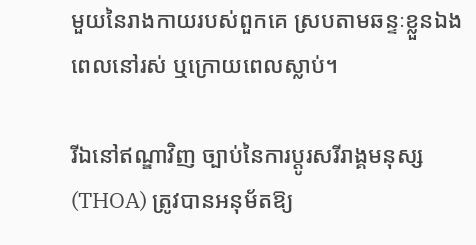មួយនៃរាងកាយរបស់ពួកគេ ស្របតាមឆន្ទៈខ្លួនឯងពេលនៅរស់ ឬក្រោយពេលស្លាប់។

រីឯនៅឥណ្ឌាវិញ ច្បាប់នៃការប្តូរសរីរាង្គមនុស្ស (THOA) ត្រូវបានអនុម័តឱ្យ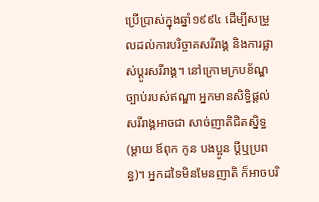ប្រើប្រាស់ក្នុងឆ្នាំ១៩៩៤ ដើម្បីសម្រួលដល់ការបរិច្ចាគសរីរាង្គ និងការផ្លាស់ប្តូរសរីរាង្គ។ នៅក្រោមក្របខ័ណ្ឌច្បាប់របស់ឥណ្ឌា អ្នកមានសិទ្ធិផ្ដល់សរីរាង្គអាចជា សាច់ញាតិជិតស្និទ្ធ (ម្តាយ ឪពុក កូន បងប្អូន ប្តីឬប្រពន្ធ)។ អ្នកដទៃមិនមែនញាតិ ក៏អាចបរិ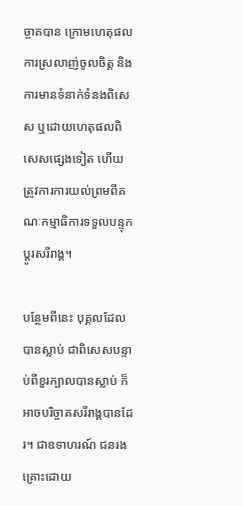ច្ចាគបាន ក្រោមហេតុផលការស្រលាញ់ចូលចិត្ត និងការមានទំនាក់ទំនងពិសេស ឬដោយហេតុផលពិសេសផ្សេងទៀត ហើយត្រូវការការយល់ព្រមពីគណៈកម្មាធិការទទួលបន្ទុកប្តូរសរីរាង្គ។

បន្ថែមពីនេះ បុគ្គលដែលបានស្លាប់ ជាពិសេសបន្ទាប់ពីខួរក្បាលបានស្លាប់ ក៏អាចបរិច្ចាគសរីរាង្គបានដែរ។ ជាឧទាហរណ៍ ជនរងគ្រោះដោយ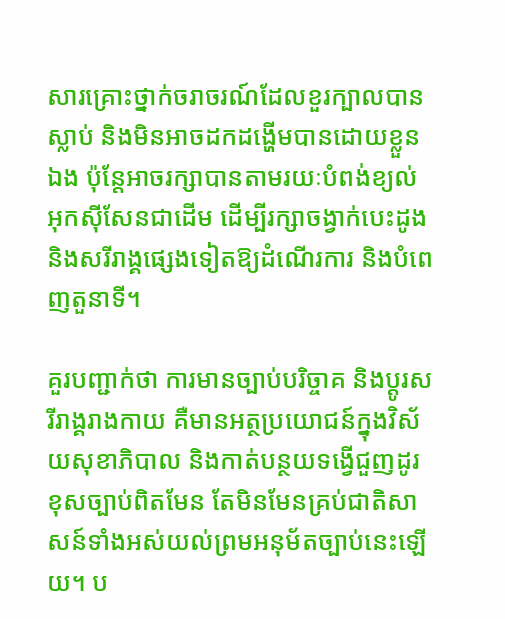សារគ្រោះថ្នាក់ចរាចរណ៍ដែលខួរក្បាលបានស្លាប់ និងមិនអាចដកដង្ហើមបានដោយខ្លួនឯង ប៉ុន្តែអាចរក្សាបានតាមរយៈបំពង់ខ្យល់ អុកស៊ីសែនជាដើម ដើម្បីរក្សាចង្វាក់បេះដូង និងសរីរាង្គផ្សេងទៀតឱ្យដំណើរការ និងបំពេញតួនាទី។

គួរបញ្ជាក់ថា ការមានច្បាប់បរិច្ចាគ និងប្តូរសរីរាង្គរាងកាយ គឺមានអត្ថប្រយោជន៍ក្នុងវិស័យសុខាភិបាល និងកាត់បន្ថយទង្វើជួញដូរខុសច្បាប់ពិតមែន តែមិនមែនគ្រប់ជាតិសាសន៍ទាំងអស់យល់ព្រមអនុម័តច្បាប់នេះឡើយ។ ប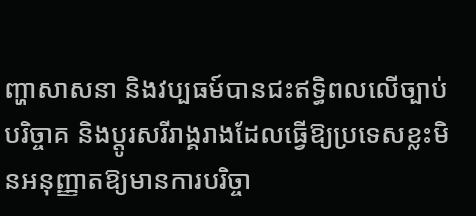ញ្ហាសាសនា និងវប្បធម៍បានជះឥទ្ធិពលលើច្បាប់បរិច្ចាគ និងប្តូរសរីរាង្គរាងដែលធ្វើឱ្យប្រទេសខ្លះមិនអនុញ្ញាតឱ្យមានការបរិច្ចា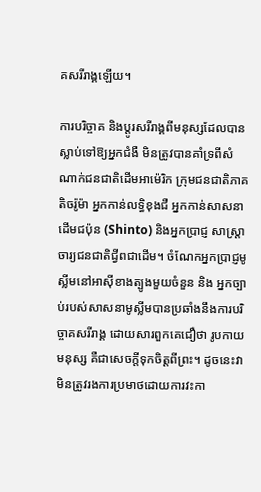គសរីរាង្គឡើយ។

ការបរិច្ចាគ និងប្ដូរសរីរាង្គពីមនុស្សដែលបានស្លាប់ទៅឱ្យអ្នកជំងឺ មិនត្រូវបានគាំទ្រពីសំណាក់ជនជាតិដើមអាម៉េរិក ក្រុមជនជាតិភាគតិចរ៉ូម៉ា អ្នកកាន់លទ្ធិខុងជឺ អ្នកកាន់សាសនាដើមជប៉ុន (Shinto) និងអ្នកប្រាជ្ញ សាស្ត្រាចារ្យជនជាតិជ្វីពជាដើម។ ចំណែកអ្នកប្រាជ្ញមូស្លីមនៅអាស៊ីខាងត្បូងមួយចំនួន និង អ្នកច្បាប់របស់សាសនាមូស្លីមបានប្រឆាំងនឹងការបរិច្ចាគសរីរាង្គ ដោយសារពួកគេជឿថា រូបកាយមនុស្ស គឺជាសេចក្តីទុកចិត្តពីព្រះ។ ដូចនេះវាមិនត្រូវរងការប្រមាថដោយការវះកា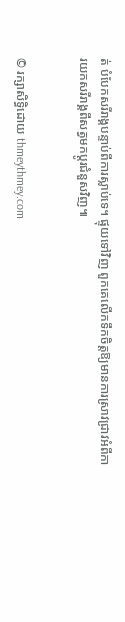ត់ បំបែកសរីរាង្គបន្ទាប់ពីការស្លាប់ទេ។ ផ្ទុយទៅវិញ ពួកគេលើកទឹកចិត្តឱ្យមានការស្រាវជ្រាវអំពីការយកសរីរាង្គពីសត្វមកប្ដូរជំនួសវិញ៕


© រក្សាសិទ្ធិដោយ thmeythmey.com